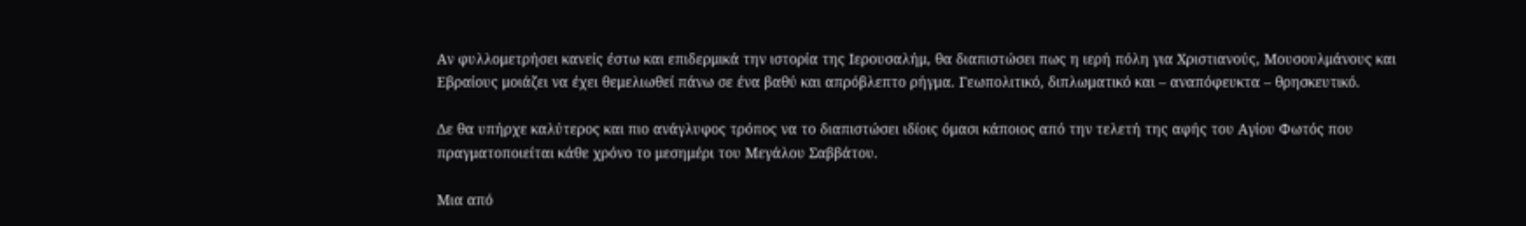Αν φυλλομετρήσει κανείς έστω και επιδερμικά την ιστορία της Ιερουσαλήμ, θα διαπιστώσει πως η ιερή πόλη για Χριστιανούς, Μουσουλμάνους και Εβραίους μοιάζει να έχει θεμελιωθεί πάνω σε ένα βαθύ και απρόβλεπτο ρήγμα. Γεωπολιτικό, διπλωματικό και – αναπόφευκτα – θρησκευτικό.

Δε θα υπήρχε καλύτερος και πιο ανάγλυφος τρόπος να το διαπιστώσει ιδίοις όμασι κάποιος από την τελετή της αφής του Αγίου Φωτός που πραγματοποιείται κάθε χρόνο το μεσημέρι του Μεγάλου Σαββάτου.

Μια από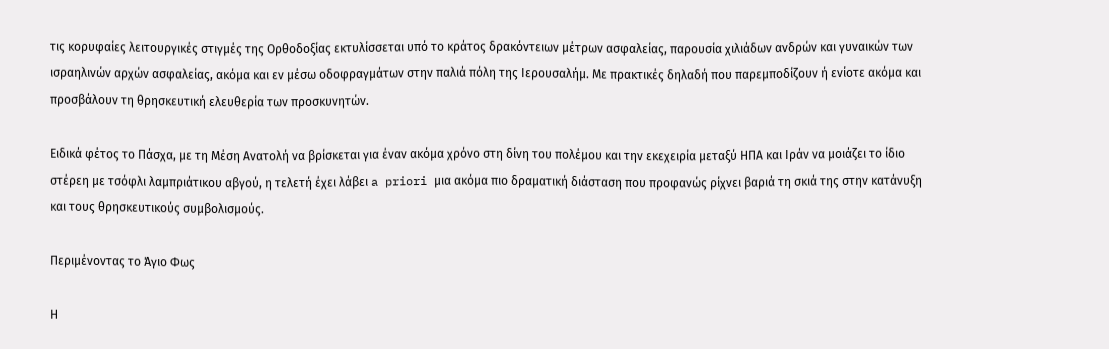τις κορυφαίες λειτουργικές στιγμές της Ορθοδοξίας εκτυλίσσεται υπό το κράτος δρακόντειων μέτρων ασφαλείας, παρουσία χιλιάδων ανδρών και γυναικών των ισραηλινών αρχών ασφαλείας, ακόμα και εν μέσω οδοφραγμάτων στην παλιά πόλη της Ιερουσαλήμ. Με πρακτικές δηλαδή που παρεμποδίζουν ή ενίοτε ακόμα και προσβάλουν τη θρησκευτική ελευθερία των προσκυνητών.

Ειδικά φέτος το Πάσχα, με τη Μέση Ανατολή να βρίσκεται για έναν ακόμα χρόνο στη δίνη του πολέμου και την εκεχειρία μεταξύ ΗΠΑ και Ιράν να μοιάζει το ίδιο στέρεη με τσόφλι λαμπριάτικου αβγού, η τελετή έχει λάβει a priori μια ακόμα πιο δραματική διάσταση που προφανώς ρίχνει βαριά τη σκιά της στην κατάνυξη και τους θρησκευτικούς συμβολισμούς.

Περιμένοντας το Άγιο Φως

Η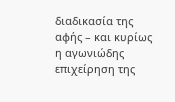διαδικασία της αφής – και κυρίως η αγωνιώδης επιχείρηση της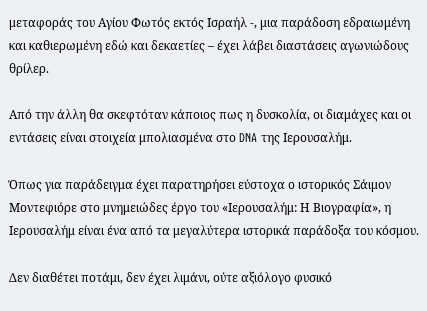μεταφοράς του Αγίου Φωτός εκτός Ισραήλ -, μια παράδοση εδραιωμένη και καθιερωμένη εδώ και δεκαετίες – έχει λάβει διαστάσεις αγωνιώδους θρίλερ.

Από την άλλη θα σκεφτόταν κάποιος πως η δυσκολία, οι διαμάχες και οι εντάσεις είναι στοιχεία μπολιασμένα στο DNA της Ιερουσαλήμ.

Όπως για παράδειγμα έχει παρατηρήσει εύστοχα ο ιστορικός Σάιμον Μοντεφιόρε στο μνημειώδες έργο του «Ιερουσαλήμ: Η Βιογραφία», η Ιερουσαλήμ είναι ένα από τα μεγαλύτερα ιστορικά παράδοξα του κόσμου.

Δεν διαθέτει ποτάμι, δεν έχει λιμάνι, ούτε αξιόλογο φυσικό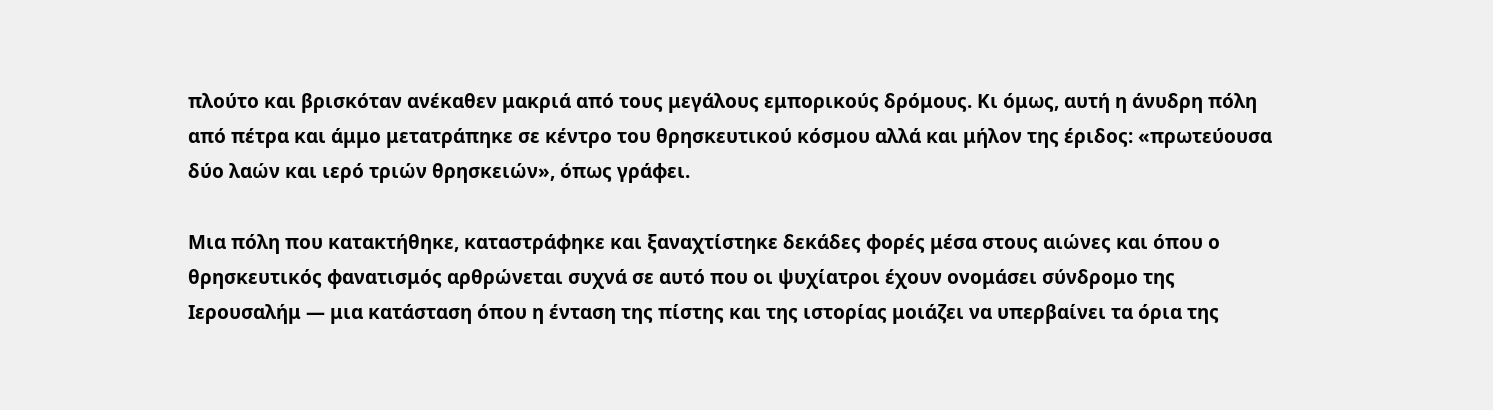πλούτο και βρισκόταν ανέκαθεν μακριά από τους μεγάλους εμπορικούς δρόμους. Κι όμως, αυτή η άνυδρη πόλη από πέτρα και άμμο μετατράπηκε σε κέντρο του θρησκευτικού κόσμου αλλά και μήλον της έριδος: «πρωτεύουσα δύο λαών και ιερό τριών θρησκειών», όπως γράφει.

Μια πόλη που κατακτήθηκε, καταστράφηκε και ξαναχτίστηκε δεκάδες φορές μέσα στους αιώνες και όπου ο θρησκευτικός φανατισμός αρθρώνεται συχνά σε αυτό που οι ψυχίατροι έχουν ονομάσει σύνδρομο της Ιερουσαλήμ — μια κατάσταση όπου η ένταση της πίστης και της ιστορίας μοιάζει να υπερβαίνει τα όρια της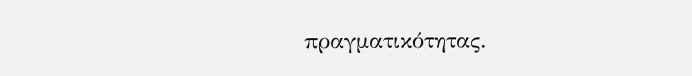πραγματικότητας.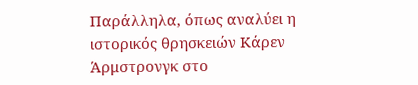Παράλληλα, όπως αναλύει η ιστορικός θρησκειών Κάρεν Άρμστρονγκ στο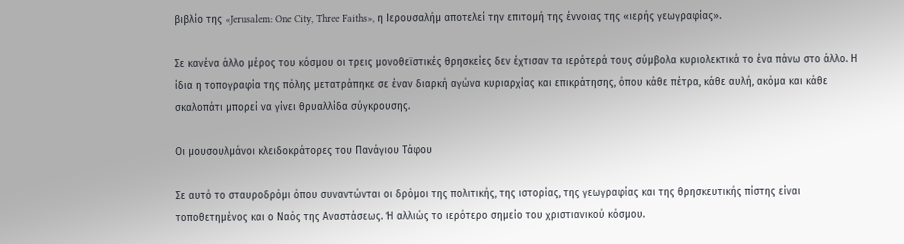βιβλίο της «Jerusalem: One City, Three Faiths», η Ιερουσαλήμ αποτελεί την επιτομή της έννοιας της «ιερής γεωγραφίας».

Σε κανένα άλλο μέρος του κόσμου οι τρεις μονοθεϊστικές θρησκείες δεν έχτισαν τα ιερότερά τους σύμβολα κυριολεκτικά το ένα πάνω στο άλλο. Η ίδια η τοπογραφία της πόλης μετατράπηκε σε έναν διαρκή αγώνα κυριαρχίας και επικράτησης, όπου κάθε πέτρα, κάθε αυλή, ακόμα και κάθε σκαλοπάτι μπορεί να γίνει θρυαλλίδα σύγκρουσης.

Οι μουσουλμάνοι κλειδοκράτορες του Πανάγιου Τάφου

Σε αυτό το σταυροδρόμι όπου συναντώνται οι δρόμοι της πολιτικής, της ιστορίας, της γεωγραφίας και της θρησκευτικής πίστης είναι τοποθετημένος και ο Ναός της Αναστάσεως. Ή αλλιώς το ιερότερο σημείο του χριστιανικού κόσμου.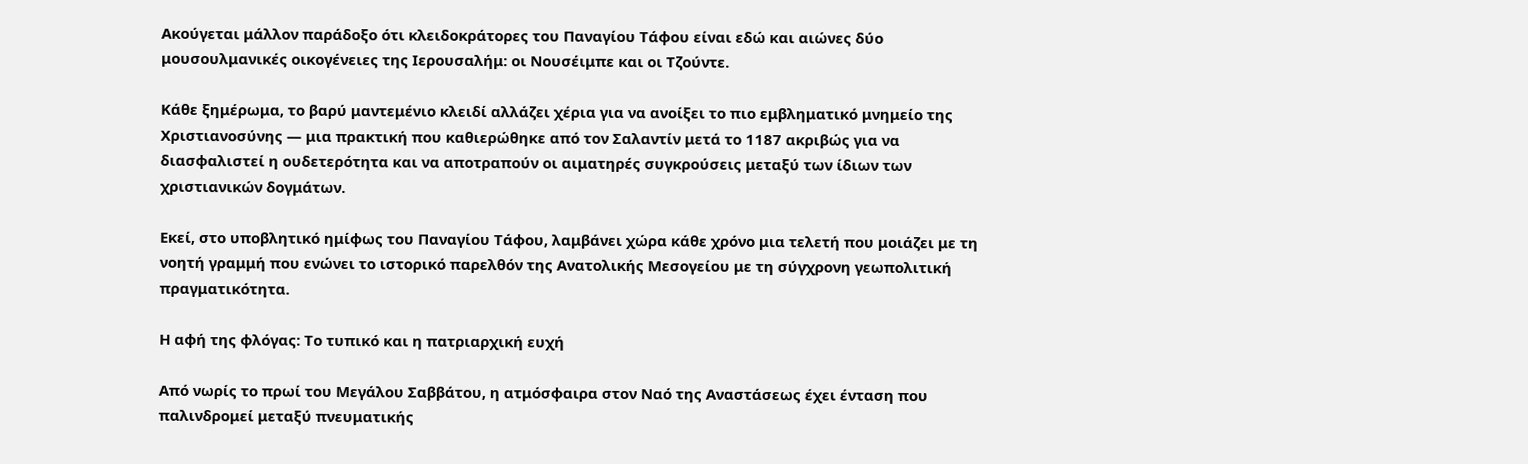Ακούγεται μάλλον παράδοξο ότι κλειδοκράτορες του Παναγίου Τάφου είναι εδώ και αιώνες δύο μουσουλμανικές οικογένειες της Ιερουσαλήμ: οι Νουσέιμπε και οι Τζούντε.

Κάθε ξημέρωμα, το βαρύ μαντεμένιο κλειδί αλλάζει χέρια για να ανοίξει το πιο εμβληματικό μνημείο της Χριστιανοσύνης — μια πρακτική που καθιερώθηκε από τον Σαλαντίν μετά το 1187 ακριβώς για να διασφαλιστεί η ουδετερότητα και να αποτραπούν οι αιματηρές συγκρούσεις μεταξύ των ίδιων των χριστιανικών δογμάτων.

Εκεί, στο υποβλητικό ημίφως του Παναγίου Τάφου, λαμβάνει χώρα κάθε χρόνο μια τελετή που μοιάζει με τη νοητή γραμμή που ενώνει το ιστορικό παρελθόν της Ανατολικής Μεσογείου με τη σύγχρονη γεωπολιτική πραγματικότητα.

Η αφή της φλόγας: Το τυπικό και η πατριαρχική ευχή

Από νωρίς το πρωί του Μεγάλου Σαββάτου, η ατμόσφαιρα στον Ναό της Αναστάσεως έχει ένταση που παλινδρομεί μεταξύ πνευματικής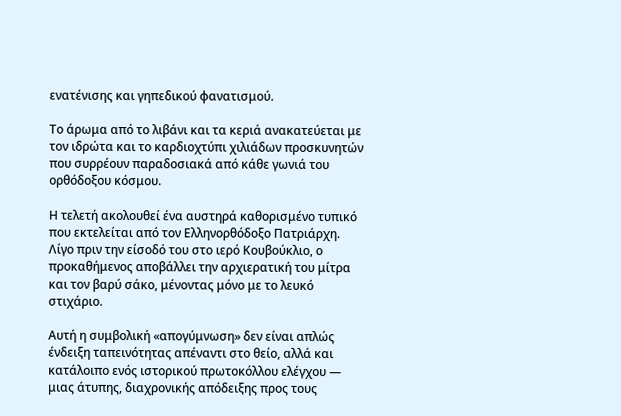ενατένισης και γηπεδικού φανατισμού.

Το άρωμα από το λιβάνι και τα κεριά ανακατεύεται με τον ιδρώτα και το καρδιοχτύπι χιλιάδων προσκυνητών που συρρέουν παραδοσιακά από κάθε γωνιά του ορθόδοξου κόσμου.

Η τελετή ακολουθεί ένα αυστηρά καθορισμένο τυπικό που εκτελείται από τον Ελληνορθόδοξο Πατριάρχη. Λίγο πριν την είσοδό του στο ιερό Κουβούκλιο, ο προκαθήμενος αποβάλλει την αρχιερατική του μίτρα και τον βαρύ σάκο, μένοντας μόνο με το λευκό στιχάριο.

Αυτή η συμβολική «απογύμνωση» δεν είναι απλώς ένδειξη ταπεινότητας απέναντι στο θείο, αλλά και κατάλοιπο ενός ιστορικού πρωτοκόλλου ελέγχου — μιας άτυπης, διαχρονικής απόδειξης προς τους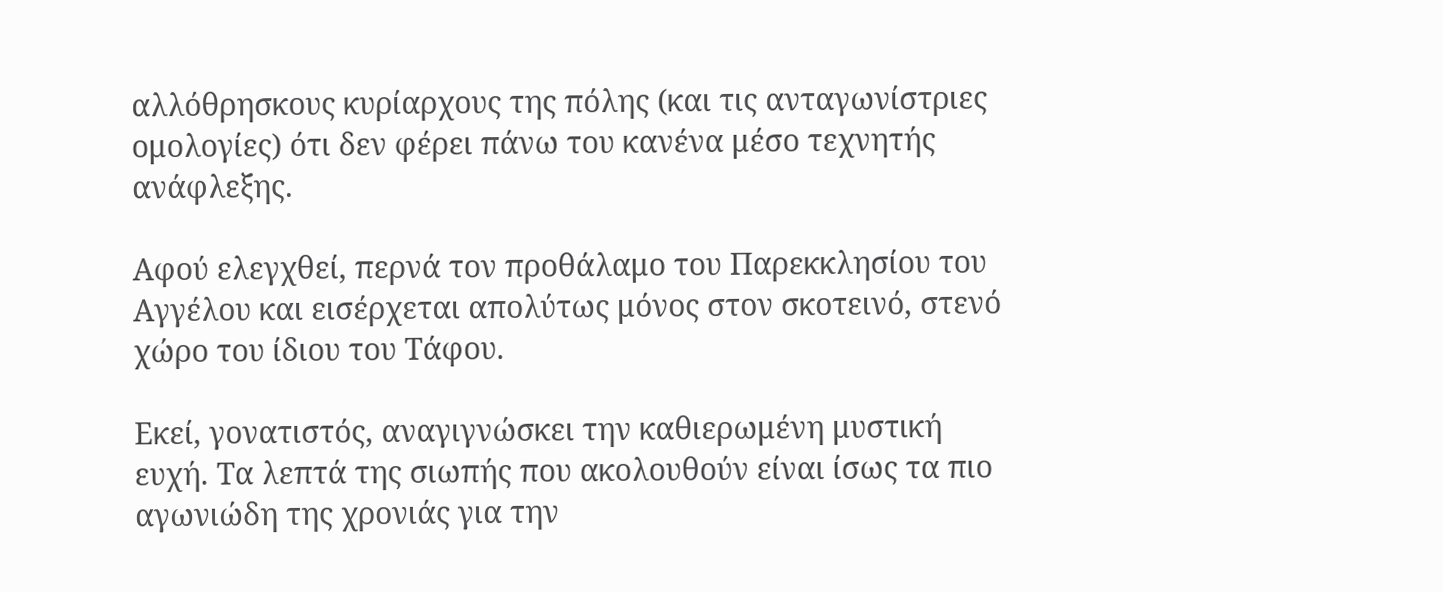αλλόθρησκους κυρίαρχους της πόλης (και τις ανταγωνίστριες ομολογίες) ότι δεν φέρει πάνω του κανένα μέσο τεχνητής ανάφλεξης.

Αφού ελεγχθεί, περνά τον προθάλαμο του Παρεκκλησίου του Αγγέλου και εισέρχεται απολύτως μόνος στον σκοτεινό, στενό χώρο του ίδιου του Τάφου.

Εκεί, γονατιστός, αναγιγνώσκει την καθιερωμένη μυστική ευχή. Τα λεπτά της σιωπής που ακολουθούν είναι ίσως τα πιο αγωνιώδη της χρονιάς για την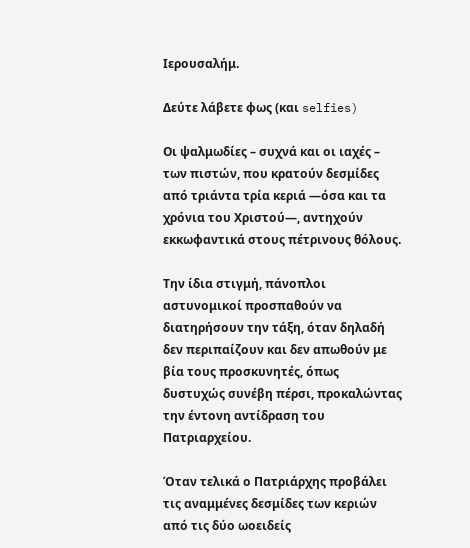Ιερουσαλήμ.

Δεύτε λάβετε φως (και selfies)

Οι ψαλμωδίες – συχνά και οι ιαχές – των πιστών, που κρατούν δεσμίδες από τριάντα τρία κεριά —όσα και τα χρόνια του Χριστού—, αντηχούν εκκωφαντικά στους πέτρινους θόλους.

Την ίδια στιγμή, πάνοπλοι αστυνομικοί προσπαθούν να διατηρήσουν την τάξη, όταν δηλαδή δεν περιπαίζουν και δεν απωθούν με βία τους προσκυνητές, όπως δυστυχώς συνέβη πέρσι, προκαλώντας την έντονη αντίδραση του Πατριαρχείου.

Όταν τελικά ο Πατριάρχης προβάλει τις αναμμένες δεσμίδες των κεριών από τις δύο ωοειδείς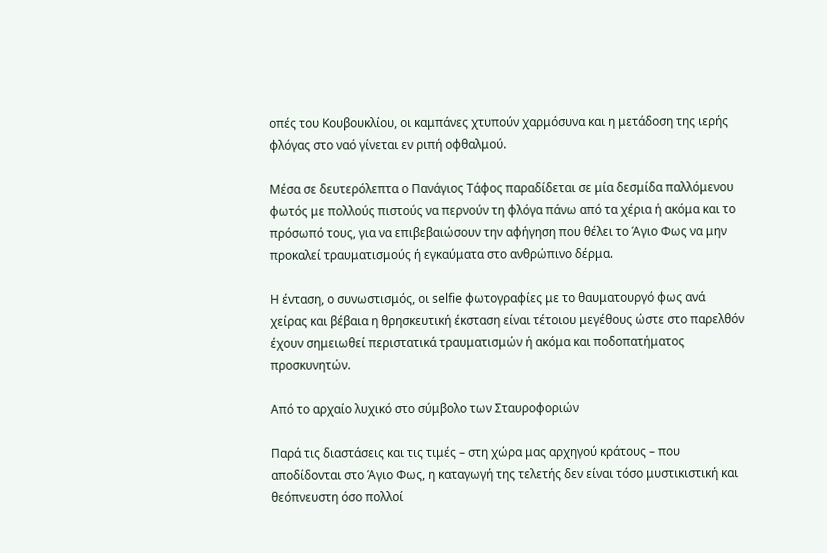οπές του Κουβουκλίου, οι καμπάνες χτυπούν χαρμόσυνα και η μετάδοση της ιερής φλόγας στο ναό γίνεται εν ριπή οφθαλμού.

Μέσα σε δευτερόλεπτα ο Πανάγιος Τάφος παραδίδεται σε μία δεσμίδα παλλόμενου φωτός με πολλούς πιστούς να περνούν τη φλόγα πάνω από τα χέρια ή ακόμα και το πρόσωπό τους, για να επιβεβαιώσουν την αφήγηση που θέλει το Άγιο Φως να μην προκαλεί τραυματισμούς ή εγκαύματα στο ανθρώπινο δέρμα.

Η ένταση, ο συνωστισμός, οι selfie φωτογραφίες με το θαυματουργό φως ανά χείρας και βέβαια η θρησκευτική έκσταση είναι τέτοιου μεγέθους ώστε στο παρελθόν έχουν σημειωθεί περιστατικά τραυματισμών ή ακόμα και ποδοπατήματος προσκυνητών.

Από το αρχαίο λυχικό στο σύμβολο των Σταυροφοριών

Παρά τις διαστάσεις και τις τιμές – στη χώρα μας αρχηγού κράτους – που αποδίδονται στο Άγιο Φως, η καταγωγή της τελετής δεν είναι τόσο μυστικιστική και θεόπνευστη όσο πολλοί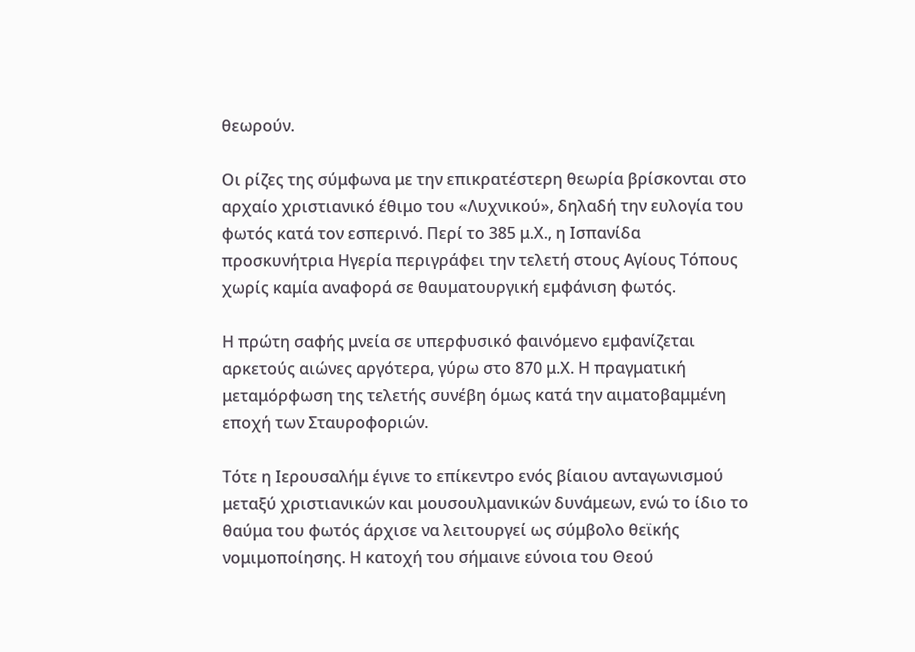θεωρούν.

Οι ρίζες της σύμφωνα με την επικρατέστερη θεωρία βρίσκονται στο αρχαίο χριστιανικό έθιμο του «Λυχνικού», δηλαδή την ευλογία του φωτός κατά τον εσπερινό. Περί το 385 μ.Χ., η Ισπανίδα προσκυνήτρια Ηγερία περιγράφει την τελετή στους Αγίους Τόπους χωρίς καμία αναφορά σε θαυματουργική εμφάνιση φωτός.

Η πρώτη σαφής μνεία σε υπερφυσικό φαινόμενο εμφανίζεται αρκετούς αιώνες αργότερα, γύρω στο 870 μ.Χ. Η πραγματική μεταμόρφωση της τελετής συνέβη όμως κατά την αιματοβαμμένη εποχή των Σταυροφοριών.

Τότε η Ιερουσαλήμ έγινε το επίκεντρο ενός βίαιου ανταγωνισμού μεταξύ χριστιανικών και μουσουλμανικών δυνάμεων, ενώ το ίδιο το θαύμα του φωτός άρχισε να λειτουργεί ως σύμβολο θεϊκής νομιμοποίησης. Η κατοχή του σήμαινε εύνοια του Θεού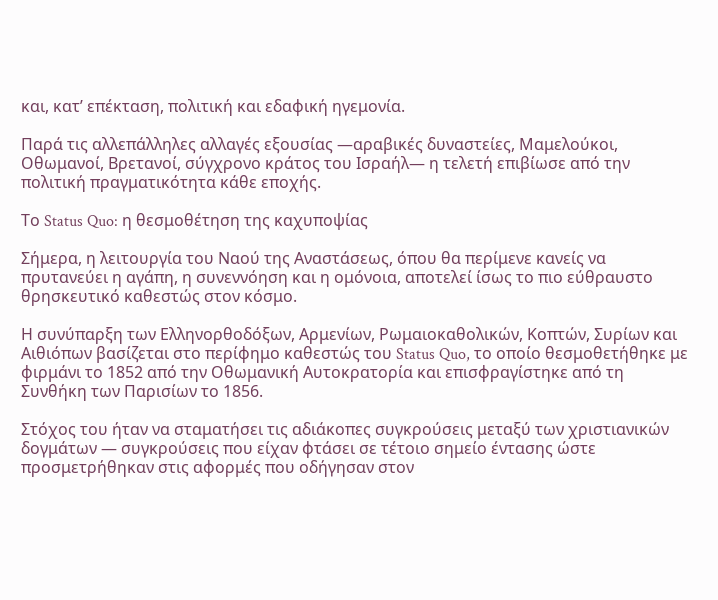και, κατ’ επέκταση, πολιτική και εδαφική ηγεμονία.

Παρά τις αλλεπάλληλες αλλαγές εξουσίας —αραβικές δυναστείες, Μαμελούκοι, Οθωμανοί, Βρετανοί, σύγχρονο κράτος του Ισραήλ— η τελετή επιβίωσε από την πολιτική πραγματικότητα κάθε εποχής.

Το Status Quo: η θεσμοθέτηση της καχυποψίας

Σήμερα, η λειτουργία του Ναού της Αναστάσεως, όπου θα περίμενε κανείς να πρυτανεύει η αγάπη, η συνεννόηση και η ομόνοια, αποτελεί ίσως το πιο εύθραυστο θρησκευτικό καθεστώς στον κόσμο.

Η συνύπαρξη των Ελληνορθοδόξων, Αρμενίων, Ρωμαιοκαθολικών, Κοπτών, Συρίων και Αιθιόπων βασίζεται στο περίφημο καθεστώς του Status Quo, το οποίο θεσμοθετήθηκε με φιρμάνι το 1852 από την Οθωμανική Αυτοκρατορία και επισφραγίστηκε από τη Συνθήκη των Παρισίων το 1856.

Στόχος του ήταν να σταματήσει τις αδιάκοπες συγκρούσεις μεταξύ των χριστιανικών δογμάτων — συγκρούσεις που είχαν φτάσει σε τέτοιο σημείο έντασης ώστε προσμετρήθηκαν στις αφορμές που οδήγησαν στον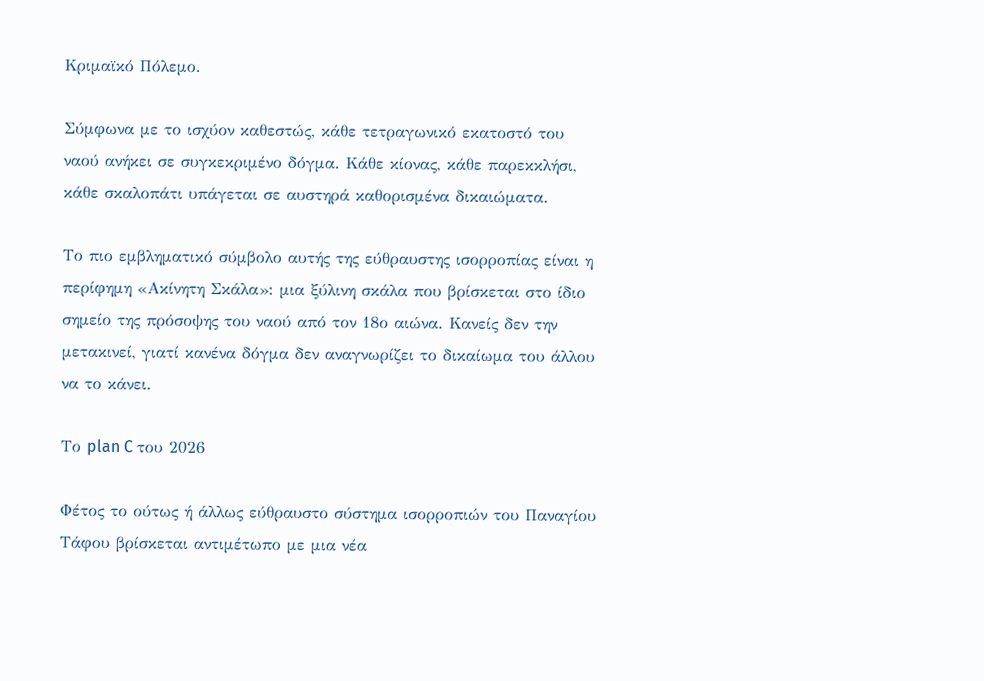Κριμαϊκό Πόλεμο.

Σύμφωνα με το ισχύον καθεστώς, κάθε τετραγωνικό εκατοστό του ναού ανήκει σε συγκεκριμένο δόγμα. Κάθε κίονας, κάθε παρεκκλήσι, κάθε σκαλοπάτι υπάγεται σε αυστηρά καθορισμένα δικαιώματα.

Το πιο εμβληματικό σύμβολο αυτής της εύθραυστης ισορροπίας είναι η περίφημη «Ακίνητη Σκάλα»: μια ξύλινη σκάλα που βρίσκεται στο ίδιο σημείο της πρόσοψης του ναού από τον 18ο αιώνα. Κανείς δεν την μετακινεί, γιατί κανένα δόγμα δεν αναγνωρίζει το δικαίωμα του άλλου να το κάνει.

Το plan C του 2026

Φέτος το ούτως ή άλλως εύθραυστο σύστημα ισορροπιών του Παναγίου Τάφου βρίσκεται αντιμέτωπο με μια νέα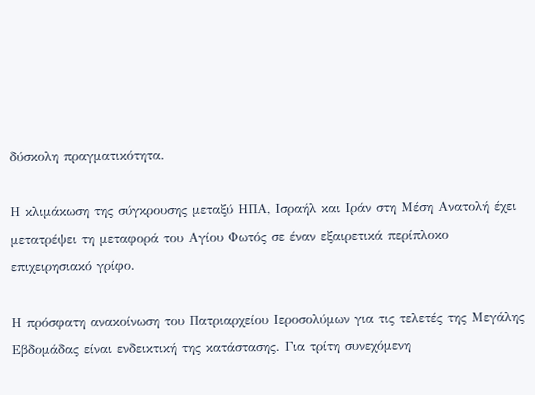δύσκολη πραγματικότητα.

Η κλιμάκωση της σύγκρουσης μεταξύ ΗΠΑ, Ισραήλ και Ιράν στη Μέση Ανατολή έχει μετατρέψει τη μεταφορά του Αγίου Φωτός σε έναν εξαιρετικά περίπλοκο επιχειρησιακό γρίφο.

Η πρόσφατη ανακοίνωση του Πατριαρχείου Ιεροσολύμων για τις τελετές της Μεγάλης Εβδομάδας είναι ενδεικτική της κατάστασης. Για τρίτη συνεχόμενη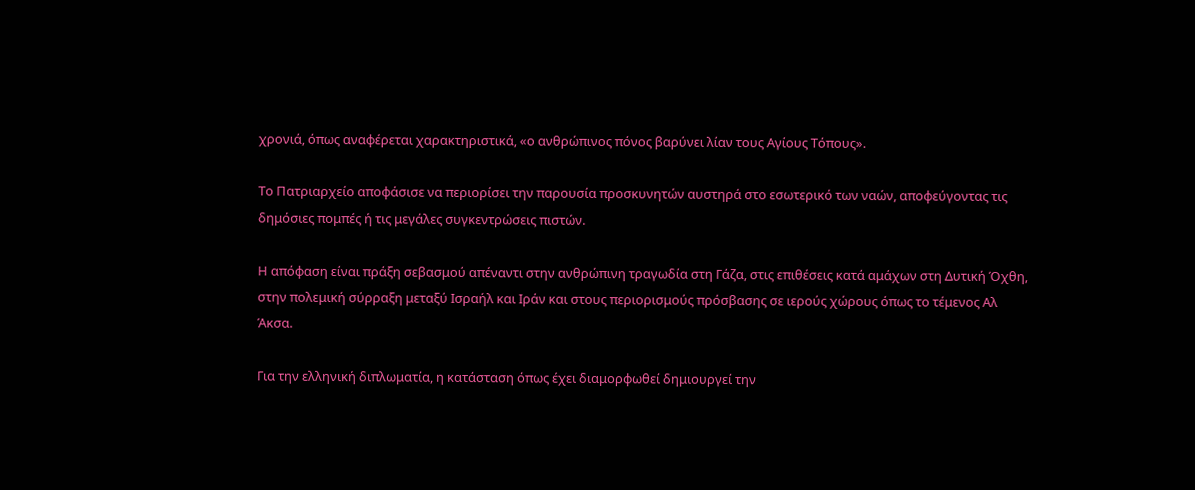χρονιά, όπως αναφέρεται χαρακτηριστικά, «ο ανθρώπινος πόνος βαρύνει λίαν τους Αγίους Τόπους».

Το Πατριαρχείο αποφάσισε να περιορίσει την παρουσία προσκυνητών αυστηρά στο εσωτερικό των ναών, αποφεύγοντας τις δημόσιες πομπές ή τις μεγάλες συγκεντρώσεις πιστών.

Η απόφαση είναι πράξη σεβασμού απέναντι στην ανθρώπινη τραγωδία στη Γάζα, στις επιθέσεις κατά αμάχων στη Δυτική Όχθη, στην πολεμική σύρραξη μεταξύ Ισραήλ και Ιράν και στους περιορισμούς πρόσβασης σε ιερούς χώρους όπως το τέμενος Αλ Άκσα.

Για την ελληνική διπλωματία, η κατάσταση όπως έχει διαμορφωθεί δημιουργεί την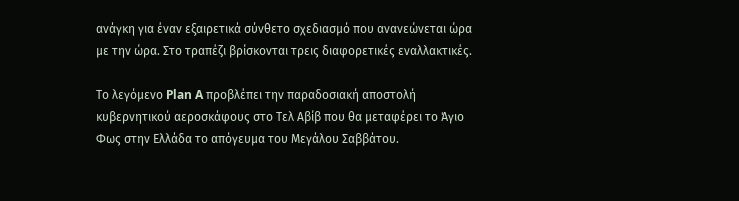ανάγκη για έναν εξαιρετικά σύνθετο σχεδιασμό που ανανεώνεται ώρα με την ώρα. Στο τραπέζι βρίσκονται τρεις διαφορετικές εναλλακτικές.

Το λεγόμενο Plan A προβλέπει την παραδοσιακή αποστολή κυβερνητικού αεροσκάφους στο Τελ Αβίβ που θα μεταφέρει το Άγιο Φως στην Ελλάδα το απόγευμα του Μεγάλου Σαββάτου.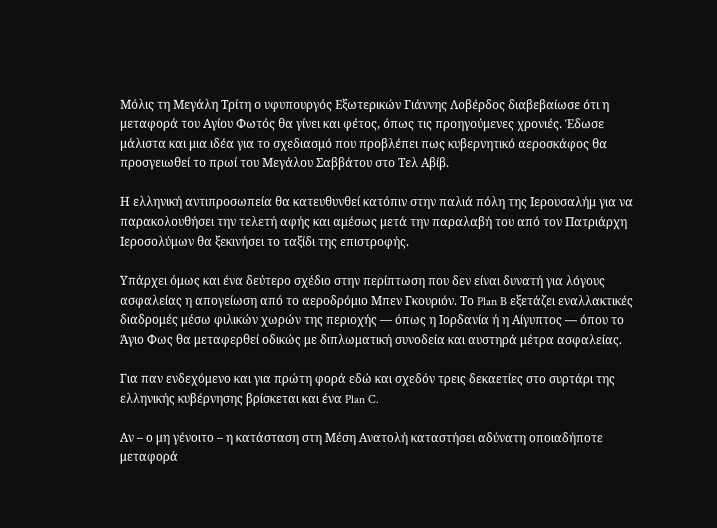Μόλις τη Μεγάλη Τρίτη ο υφυπουργός Εξωτερικών Γιάννης Λοβέρδος διαβεβαίωσε ότι η μεταφορά του Αγίου Φωτός θα γίνει και φέτος, όπως τις προηγούμενες χρονιές. Έδωσε μάλιστα και μια ιδέα για το σχεδιασμό που προβλέπει πως κυβερνητικό αεροσκάφος θα προσγειωθεί το πρωί του Μεγάλου Σαββάτου στο Τελ Αβίβ.

Η ελληνική αντιπροσωπεία θα κατευθυνθεί κατόπιν στην παλιά πόλη της Ιερουσαλήμ για να παρακολουθήσει την τελετή αφής και αμέσως μετά την παραλαβή του από τον Πατριάρχη Ιεροσολύμων θα ξεκινήσει το ταξίδι της επιστροφής.

Υπάρχει όμως και ένα δεύτερο σχέδιο στην περίπτωση που δεν είναι δυνατή για λόγους ασφαλείας η απογείωση από το αεροδρόμιο Μπεν Γκουριόν. Το Plan B εξετάζει εναλλακτικές διαδρομές μέσω φιλικών χωρών της περιοχής — όπως η Ιορδανία ή η Αίγυπτος — όπου το Άγιο Φως θα μεταφερθεί οδικώς με διπλωματική συνοδεία και αυστηρά μέτρα ασφαλείας.

Για παν ενδεχόμενο και για πρώτη φορά εδώ και σχεδόν τρεις δεκαετίες στο συρτάρι της ελληνικής κυβέρνησης βρίσκεται και ένα Plan C.

Αν – ο μη γένοιτο – η κατάσταση στη Μέση Ανατολή καταστήσει αδύνατη οποιαδήποτε μεταφορά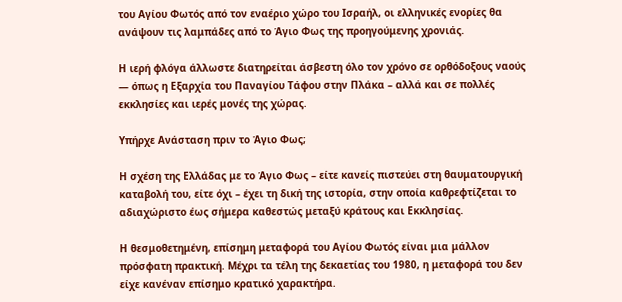του Αγίου Φωτός από τον εναέριο χώρο του Ισραήλ, οι ελληνικές ενορίες θα ανάψουν τις λαμπάδες από το Άγιο Φως της προηγούμενης χρονιάς.

Η ιερή φλόγα άλλωστε διατηρείται άσβεστη όλο τον χρόνο σε ορθόδοξους ναούς — όπως η Εξαρχία του Παναγίου Τάφου στην Πλάκα – αλλά και σε πολλές εκκλησίες και ιερές μονές της χώρας.

Υπήρχε Ανάσταση πριν το Άγιο Φως;

Η σχέση της Ελλάδας με το Άγιο Φως – είτε κανείς πιστεύει στη θαυματουργική καταβολή του, είτε όχι – έχει τη δική της ιστορία, στην οποία καθρεφτίζεται το αδιαχώριστο έως σήμερα καθεστώς μεταξύ κράτους και Εκκλησίας.

Η θεσμοθετημένη, επίσημη μεταφορά του Αγίου Φωτός είναι μια μάλλον πρόσφατη πρακτική. Μέχρι τα τέλη της δεκαετίας του 1980, η μεταφορά του δεν είχε κανέναν επίσημο κρατικό χαρακτήρα.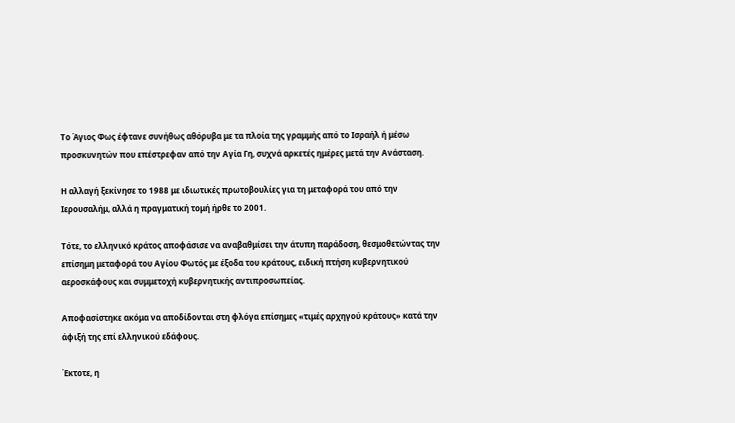Το Άγιος Φως έφτανε συνήθως αθόρυβα με τα πλοία της γραμμής από το Ισραήλ ή μέσω προσκυνητών που επέστρεφαν από την Αγία Γη, συχνά αρκετές ημέρες μετά την Ανάσταση.

Η αλλαγή ξεκίνησε το 1988 με ιδιωτικές πρωτοβουλίες για τη μεταφορά του από την Ιερουσαλήμ, αλλά η πραγματική τομή ήρθε το 2001.

Τότε, το ελληνικό κράτος αποφάσισε να αναβαθμίσει την άτυπη παράδοση, θεσμοθετώντας την επίσημη μεταφορά του Αγίου Φωτός με έξοδα του κράτους, ειδική πτήση κυβερνητικού αεροσκάφους και συμμετοχή κυβερνητικής αντιπροσωπείας.

Αποφασίστηκε ακόμα να αποδίδονται στη φλόγα επίσημες «τιμές αρχηγού κράτους» κατά την άφιξή της επί ελληνικού εδάφους.

Έκτοτε, η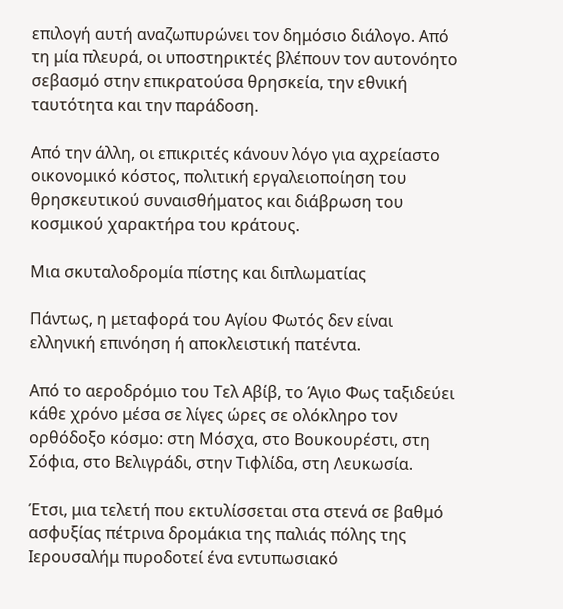επιλογή αυτή αναζωπυρώνει τον δημόσιο διάλογο. Από τη μία πλευρά, οι υποστηρικτές βλέπουν τον αυτονόητο σεβασμό στην επικρατούσα θρησκεία, την εθνική ταυτότητα και την παράδοση.

Από την άλλη, οι επικριτές κάνουν λόγο για αχρείαστο οικονομικό κόστος, πολιτική εργαλειοποίηση του θρησκευτικού συναισθήματος και διάβρωση του κοσμικού χαρακτήρα του κράτους.

Μια σκυταλοδρομία πίστης και διπλωματίας

Πάντως, η μεταφορά του Αγίου Φωτός δεν είναι ελληνική επινόηση ή αποκλειστική πατέντα.

Από το αεροδρόμιο του Τελ Αβίβ, το Άγιο Φως ταξιδεύει κάθε χρόνο μέσα σε λίγες ώρες σε ολόκληρο τον ορθόδοξο κόσμο: στη Μόσχα, στο Βουκουρέστι, στη Σόφια, στο Βελιγράδι, στην Τιφλίδα, στη Λευκωσία.

Έτσι, μια τελετή που εκτυλίσσεται στα στενά σε βαθμό ασφυξίας πέτρινα δρομάκια της παλιάς πόλης της Ιερουσαλήμ πυροδοτεί ένα εντυπωσιακό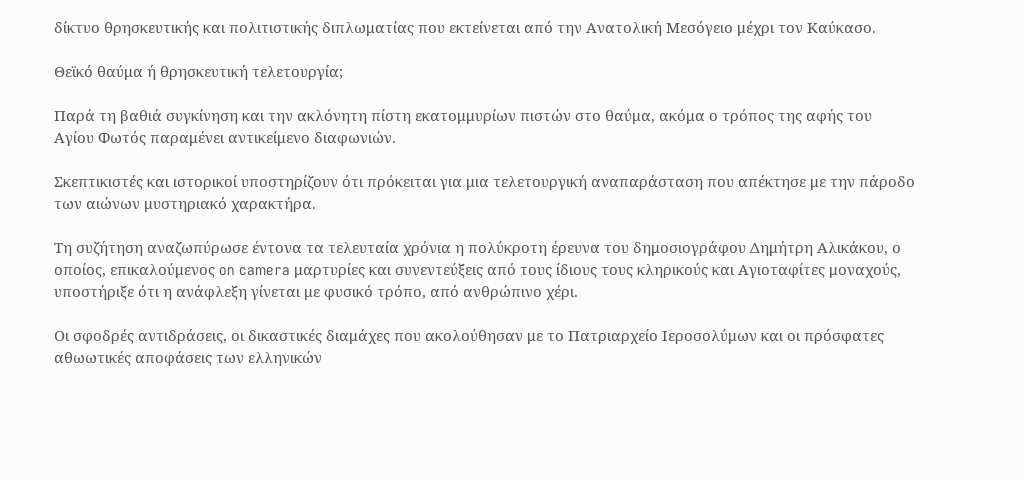δίκτυο θρησκευτικής και πολιτιστικής διπλωματίας που εκτείνεται από την Ανατολική Μεσόγειο μέχρι τον Καύκασο.

Θεϊκό θαύμα ή θρησκευτική τελετουργία;

Παρά τη βαθιά συγκίνηση και την ακλόνητη πίστη εκατομμυρίων πιστών στο θαύμα, ακόμα ο τρόπος της αφής του Αγίου Φωτός παραμένει αντικείμενο διαφωνιών.

Σκεπτικιστές και ιστορικοί υποστηρίζουν ότι πρόκειται για μια τελετουργική αναπαράσταση που απέκτησε με την πάροδο των αιώνων μυστηριακό χαρακτήρα.

Τη συζήτηση αναζωπύρωσε έντονα τα τελευταία χρόνια η πολύκροτη έρευνα του δημοσιογράφου Δημήτρη Αλικάκου, ο οποίος, επικαλούμενος on camera μαρτυρίες και συνεντεύξεις από τους ίδιους τους κληρικούς και Αγιοταφίτες μοναχούς, υποστήριξε ότι η ανάφλεξη γίνεται με φυσικό τρόπο, από ανθρώπινο χέρι.

Οι σφοδρές αντιδράσεις, οι δικαστικές διαμάχες που ακολούθησαν με το Πατριαρχείο Ιεροσολύμων και οι πρόσφατες αθωωτικές αποφάσεις των ελληνικών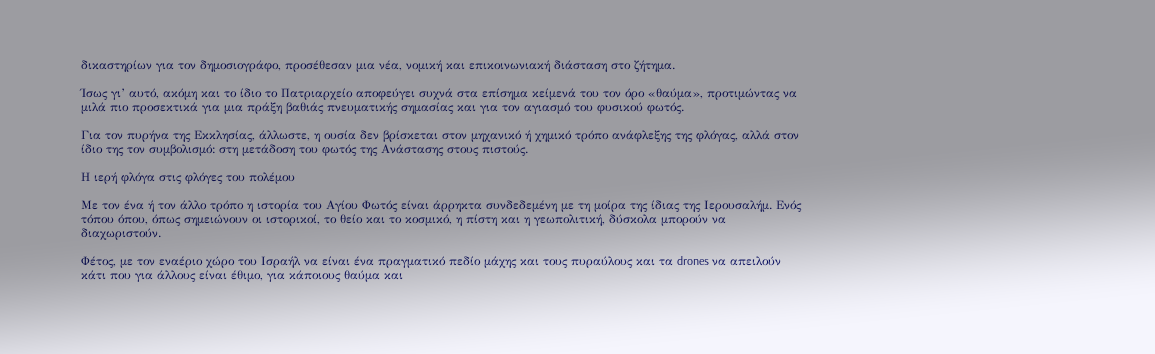δικαστηρίων για τον δημοσιογράφο, προσέθεσαν μια νέα, νομική και επικοινωνιακή διάσταση στο ζήτημα.

Ίσως γι’ αυτό, ακόμη και το ίδιο το Πατριαρχείο αποφεύγει συχνά στα επίσημα κείμενά του τον όρο «θαύμα», προτιμώντας να μιλά πιο προσεκτικά για μια πράξη βαθιάς πνευματικής σημασίας και για τον αγιασμό του φυσικού φωτός.

Για τον πυρήνα της Εκκλησίας, άλλωστε, η ουσία δεν βρίσκεται στον μηχανικό ή χημικό τρόπο ανάφλεξης της φλόγας, αλλά στον ίδιο της τον συμβολισμό: στη μετάδοση του φωτός της Ανάστασης στους πιστούς.

Η ιερή φλόγα στις φλόγες του πολέμου

Με τον ένα ή τον άλλο τρόπο η ιστορία του Αγίου Φωτός είναι άρρηκτα συνδεδεμένη με τη μοίρα της ίδιας της Ιερουσαλήμ. Ενός τόπου όπου, όπως σημειώνουν οι ιστορικοί, το θείο και το κοσμικό, η πίστη και η γεωπολιτική, δύσκολα μπορούν να διαχωριστούν.

Φέτος, με τον εναέριο χώρο του Ισραήλ να είναι ένα πραγματικό πεδίο μάχης και τους πυραύλους και τα drones να απειλούν κάτι που για άλλους είναι έθιμο, για κάποιους θαύμα και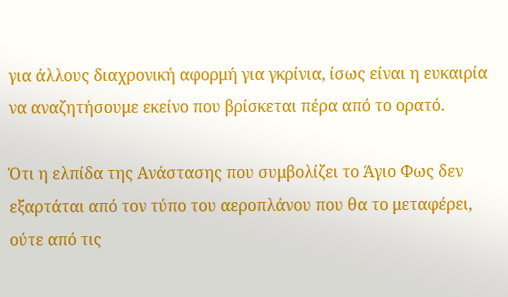για άλλους διαχρονική αφορμή για γκρίνια, ίσως είναι η ευκαιρία να αναζητήσουμε εκείνο που βρίσκεται πέρα από το ορατό.

Ότι η ελπίδα της Ανάστασης που συμβολίζει το Άγιο Φως δεν εξαρτάται από τον τύπο του αεροπλάνου που θα το μεταφέρει, ούτε από τις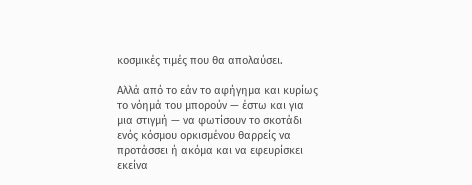κοσμικές τιμές που θα απολαύσει.

Αλλά από το εάν το αφήγημα και κυρίως το νόημά του μπορούν — έστω και για μια στιγμή — να φωτίσουν το σκοτάδι ενός κόσμου ορκισμένου θαρρείς να προτάσσει ή ακόμα και να εφευρίσκει εκείνα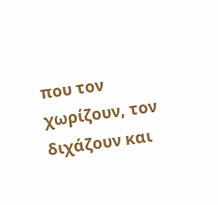που τον χωρίζουν, τον διχάζουν και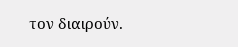τον διαιρούν.